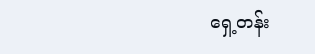ရှေ့တန်း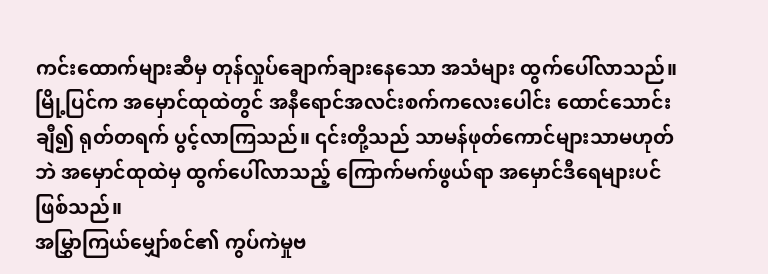ကင်းထောက်များဆီမှ တုန်လှုပ်ချောက်ချားနေသော အသံများ ထွက်ပေါ်လာသည်။ မြို့ပြင်က အမှောင်ထုထဲတွင် အနီရောင်အလင်းစက်ကလေးပေါင်း ထောင်သောင်းချီ၍ ရုတ်တရက် ပွင့်လာကြသည်။ ၎င်းတို့သည် သာမန်ဖုတ်ကောင်များသာမဟုတ်ဘဲ အမှောင်ထုထဲမှ ထွက်ပေါ်လာသည့် ကြောက်မက်ဖွယ်ရာ အမှောင်ဒီရေများပင် ဖြစ်သည်။
အမြွှာကြယ်မျှော်စင်၏ ကွပ်ကဲမှုဗ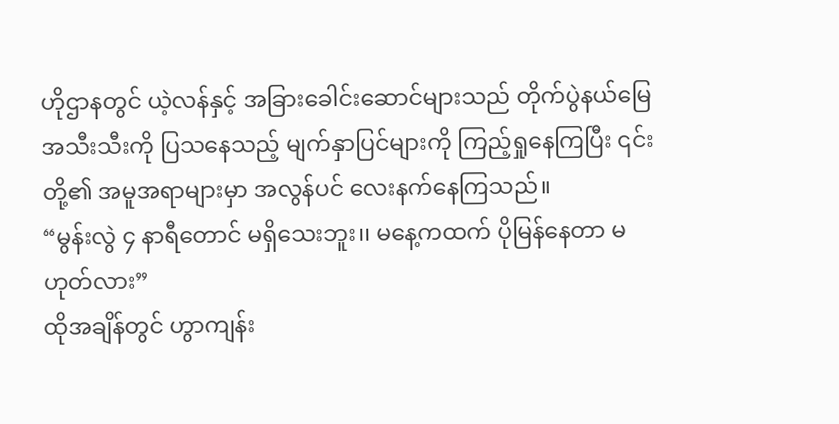ဟိုဌာနတွင် ယဲ့လန်နှင့် အခြားခေါင်းဆောင်များသည် တိုက်ပွဲနယ်မြေအသီးသီးကို ပြသနေသည့် မျက်နှာပြင်များကို ကြည့်ရှုနေကြပြီး ၎င်းတို့၏ အမူအရာများမှာ အလွန်ပင် လေးနက်နေကြသည်။
“မွန်းလွဲ ၄ နာရီတောင် မရှိသေးဘူး၊၊ မနေ့ကထက် ပိုမြန်နေတာ မဟုတ်လား”
ထိုအချိန်တွင် ဟွာကျန်း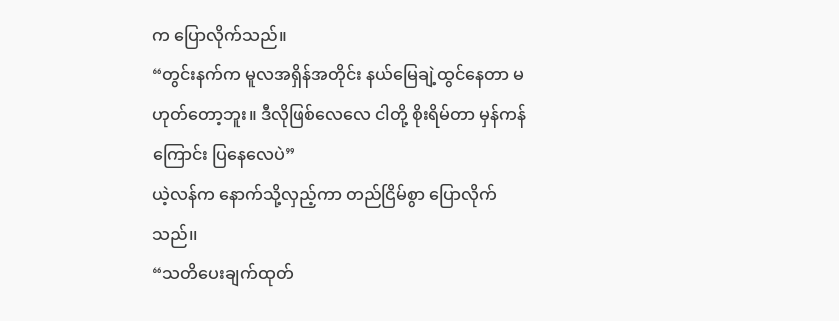က ပြောလိုက်သည်။
“တွင်းနက်က မူလအရှိန်အတိုင်း နယ်မြေချဲ့ထွင်နေတာ မဟုတ်တော့ဘူး။ ဒီလိုဖြစ်လေလေ ငါတို့ စိုးရိမ်တာ မှန်ကန်ကြောင်း ပြနေလေပဲ”
ယဲ့လန်က နောက်သို့လှည့်ကာ တည်ငြိမ်စွာ ပြောလိုက်သည်၊၊
“သတိပေးချက်ထုတ်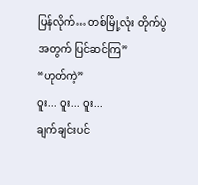ပြန်လိုက်… တစ်မြို့လုံး တိုက်ပွဲအတွက် ပြင်ဆင်ကြ”
“ဟုတ်ကဲ့”
ဝူး... ဝူး... ဝူး...
ချက်ချင်းပင်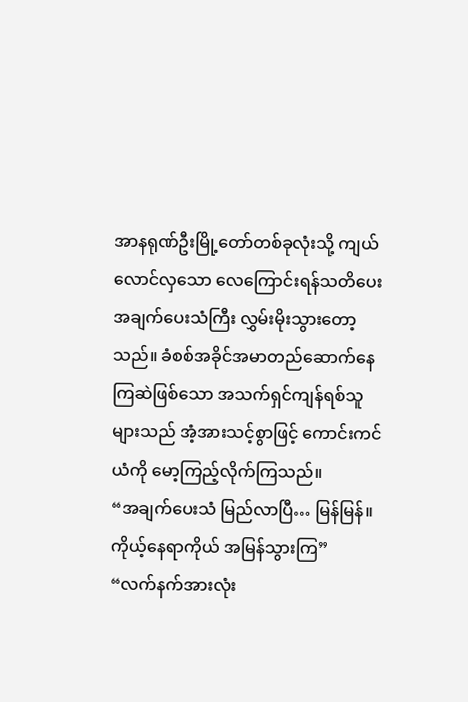အာနရုဏ်ဦးမြို့တော်တစ်ခုလုံးသို့ ကျယ်လောင်လှသော လေကြောင်းရန်သတိပေး အချက်ပေးသံကြီး လွှမ်းမိုးသွားတော့သည်။ ခံစစ်အခိုင်အမာတည်ဆောက်နေကြဆဲဖြစ်သော အသက်ရှင်ကျန်ရစ်သူများသည် အံ့အားသင့်စွာဖြင့် ကောင်းကင်ယံကို မော့ကြည့်လိုက်ကြသည်။
“အချက်ပေးသံ မြည်လာပြီ… မြန်မြန်။ ကိုယ့်နေရာကိုယ် အမြန်သွားကြ”
“လက်နက်အားလုံး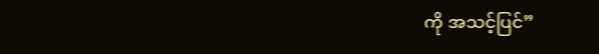ကို အသင့်ပြင်”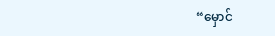“မှောင်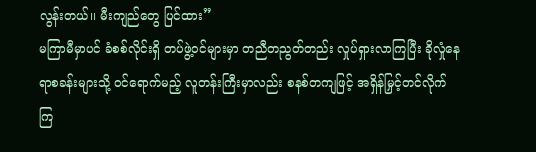လွန်းတယ်၊၊ မီးကျည်တွေ ပြင်ထား”
မကြာမီမှာပင် ခံစစ်လိုင်းရှိ တပ်ဖွဲ့ဝင်များမှာ တညီတညွတ်တည်း လှုပ်ရှားလာကြပြီး ခိုလှုံနေရာစခန်းများသို့ ဝင်ရောက်မည့် လူတန်းကြီးမှာလည်း စနစ်တကျဖြင့် အရှိန်မြှင့်တင်လိုက်ကြ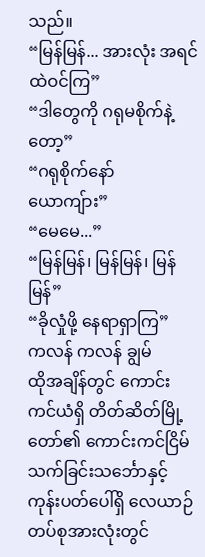သည်။
“မြန်မြန်... အားလုံး အရင်ထဲဝင်ကြ”
“ဒါတွေကို ဂရုမစိုက်နဲ့တော့”
“ဂရုစိုက်နော် ယောကျ်ား”
“မေမေ...”
“မြန်မြန်၊ မြန်မြန်၊ မြန်မြန်”
“ခိုလှုံဖို့ နေရာရှာကြ”
ကလန် ကလန် ချွမ်
ထိုအချိန်တွင် ကောင်းကင်ယံရှိ တိတ်ဆိတ်မြို့တော်၏ ကောင်းကင်ငြိမ်သက်ခြင်းသင်္ဘောနှင့် ကုန်းပတ်ပေါ်ရှိ လေယာဉ်တပ်စုအားလုံးတွင်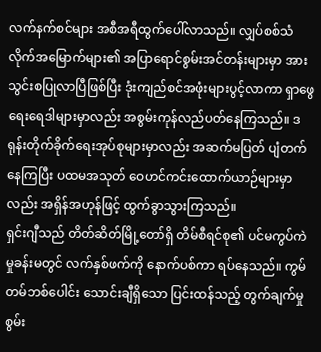လက်နက်စင်များ အစီအရီထွက်ပေါ်လာသည်။ လျှပ်စစ်သံလိုက်အမြောက်များ၏ အပြာရောင်စွမ်းအင်တန်းများမှာ အားသွင်းစပြုလာပြီဖြစ်ပြီး ဒုံးကျည်စင်အဖုံးများပွင့်လာကာ ရှာဖွေရေးရေဒါများမှာလည်း အစွမ်းကုန်လည်ပတ်နေကြသည်။ ဒရုန်းတိုက်ခိုက်ရေးအုပ်စုများမှာလည်း အဆက်မပြတ် ပျံတက်နေကြပြီး ပထမအသုတ် ဝေဟင်ကင်းထောက်ယာဉ်များမှာလည်း အရှိန်အဟုန်ဖြင့် ထွက်ခွာသွားကြသည်။
ရှင်းဂျီသည် တိတ်ဆိတ်မြို့တော်ရှိ တိမ်စီရင်စု၏ ပင်မကွပ်ကဲမှုခန်းမတွင် လက်နှစ်ဖက်ကို နောက်ပစ်ကာ ရပ်နေသည်။ ကွမ်တမ်ဘစ်ပေါင်း သောင်းချီရှိသော ပြင်းထန်သည့် တွက်ချက်မှုစွမ်း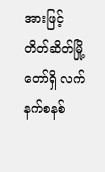အားဖြင့် တိတ်ဆိတ်မြို့တော်ရှိ လက်နက်စနစ်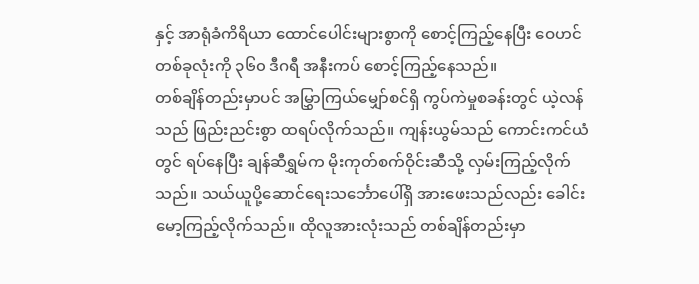နှင့် အာရုံခံကိရိယာ ထောင်ပေါင်းများစွာကို စောင့်ကြည့်နေပြီး ဝေဟင်တစ်ခုလုံးကို ၃၆၀ ဒီဂရီ အနီးကပ် စောင့်ကြည့်နေသည်။
တစ်ချိန်တည်းမှာပင် အမြွှာကြယ်မျှော်စင်ရှိ ကွပ်ကဲမှုစခန်းတွင် ယဲ့လန်သည် ဖြည်းညင်းစွာ ထရပ်လိုက်သည်။ ကျန်းယွမ်သည် ကောင်းကင်ယံတွင် ရပ်နေပြီး ချန်ဆီရွှမ်က မိုးကုတ်စက်ဝိုင်းဆီသို့ လှမ်းကြည့်လိုက်သည်။ သယ်ယူပို့ဆောင်ရေးသင်္ဘောပေါ်ရှိ အားဖေးသည်လည်း ခေါင်းမော့ကြည့်လိုက်သည်။ ထိုလူအားလုံးသည် တစ်ချိန်တည်းမှာ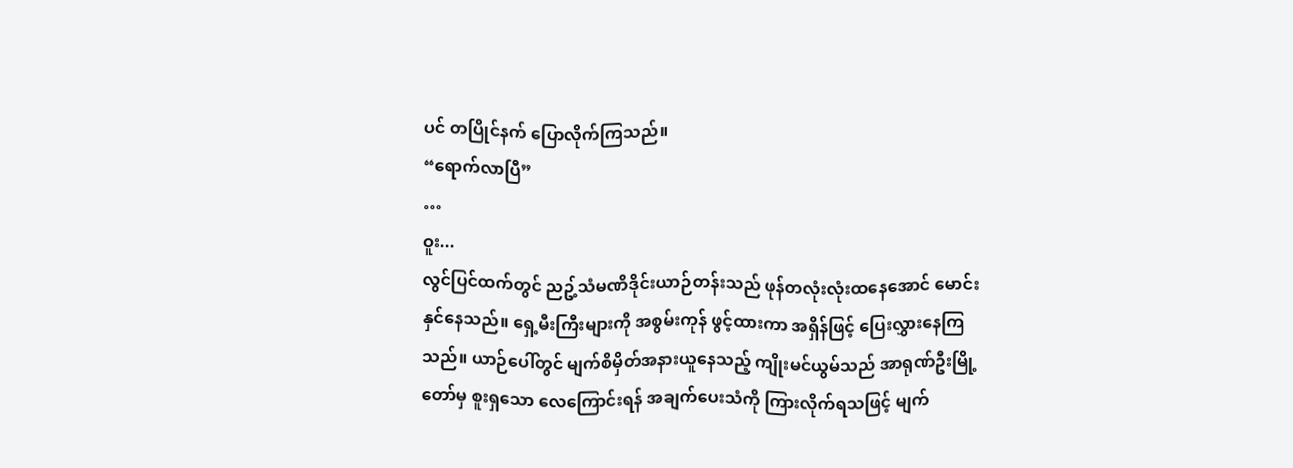ပင် တပြိုင်နက် ပြောလိုက်ကြသည်။
“ရောက်လာပြီ”
…
ဝူး...
လွင်ပြင်ထက်တွင် ညဥ့်သံမဏိဒိုင်းယာဉ်တန်းသည် ဖုန်တလုံးလုံးထနေအောင် မောင်းနှင်နေသည်။ ရှေ့မီးကြီးများကို အစွမ်းကုန် ဖွင့်ထားကာ အရှိန်ဖြင့် ပြေးလွှားနေကြသည်။ ယာဉ်ပေါ်တွင် မျက်စိမှိတ်အနားယူနေသည့် ကျိုးမင်ယွမ်သည် အာရုဏ်ဦးမြို့တော်မှ စူးရှသော လေကြောင်းရန် အချက်ပေးသံကို ကြားလိုက်ရသဖြင့် မျက်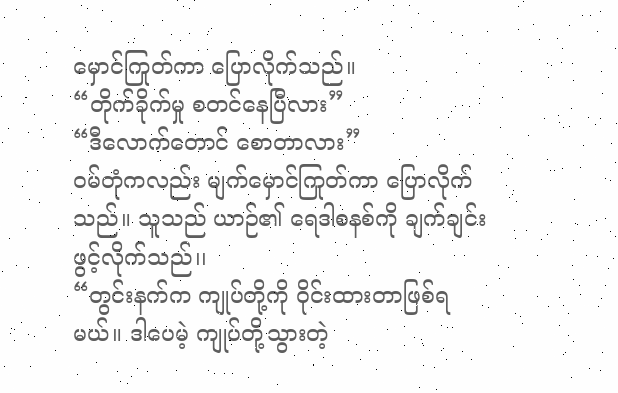မှောင်ကြုတ်ကာ ပြောလိုက်သည်။
“တိုက်ခိုက်မှု စတင်နေပြီလား”
“ဒီလောက်တောင် စောတာလား”
ဝမ်တုံကလည်း မျက်မှောင်ကြုတ်ကာ ပြောလိုက်သည်။ သူသည် ယာဉ်၏ ရေဒါစနစ်ကို ချက်ချင်းဖွင့်လိုက်သည်၊၊
“တွင်းနက်က ကျုပ်တို့ကို ဝိုင်းထားတာဖြစ်ရမယ်။ ဒါပေမဲ့ ကျုပ်တို့သွားတဲ့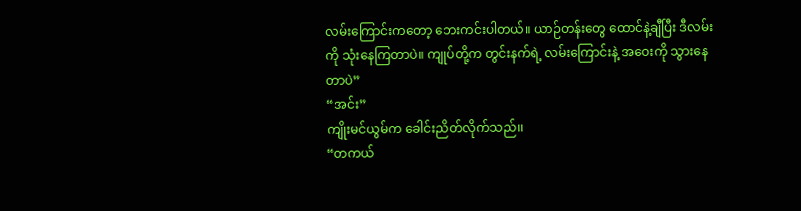လမ်းကြောင်းကတော့ ဘေးကင်းပါတယ်။ ယာဉ်တန်းတွေ ထောင်နဲ့ချီပြီး ဒီလမ်းကို သုံးနေကြတာပဲ။ ကျုပ်တို့က တွင်းနက်ရဲ့ လမ်းကြောင်းနဲ့ အဝေးကို သွားနေတာပဲ”
“အင်း”
ကျိုးမင်ယွမ်က ခေါင်းညိတ်လိုက်သည်၊၊
“တကယ်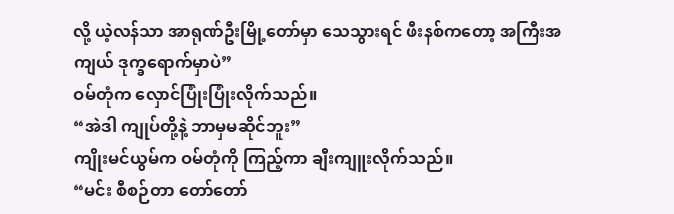လို့ ယဲ့လန်သာ အာရုဏ်ဦးမြို့တော်မှာ သေသွားရင် ဖီးနစ်ကတော့ အကြီးအကျယ် ဒုက္ခရောက်မှာပဲ”
ဝမ်တုံက လှောင်ပြုံးပြုံးလိုက်သည်။
“အဲဒါ ကျုပ်တို့နဲ့ ဘာမှမဆိုင်ဘူး”
ကျိုးမင်ယွမ်က ဝမ်တုံကို ကြည့်ကာ ချီးကျူးလိုက်သည်။
“မင်း စီစဉ်တာ တော်တော်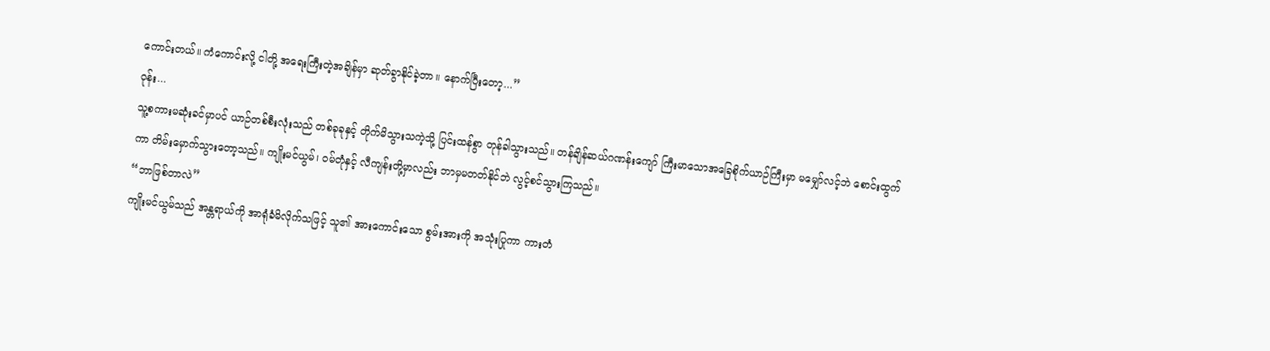ကောင်းတယ်။ ကံကောင်းလို့ ငါတို့ အရေးကြီးတဲ့အချိန်မှာ ဆုတ်ခွာနိုင်ခဲ့တာ။ နောက်ပြီးတော့...”
ဝုန်း...
သူ့စကားမဆုံးခင်မှာပင် ယာဉ်တစ်စီးလုံးသည် တစ်ခုခုနှင့် တိုက်မိသွားသကဲ့သို့ ပြင်းထန်စွာ တုန်ခါသွားသည်။ တန်ချိန်ဆယ်ဂဏန်းကျော် ကြီးမာသောအခြေစိုက်ယာဉ်ကြီးမှာ မမျှော်လင့်ဘဲ စောင်းထွက်ကာ တိမ်းမှောက်သွားတော့သည်။ ကျိုးမင်ယွမ်၊ ဝမ်တုံနှင့် လီကျန်းတို့မှာလည်း ဘာမှမတတ်နိုင်ဘဲ လွင့်စင်သွားကြသည်။
“ဘာဖြစ်တာလဲ”
ကျိုးမင်ယွမ်သည် အန္တရာယ်ကို အာရုံခံမိလိုက်သဖြင့် သူ၏ အားကောင်းသော စွမ်းအားကို အသုံးပြုကာ ကားတံ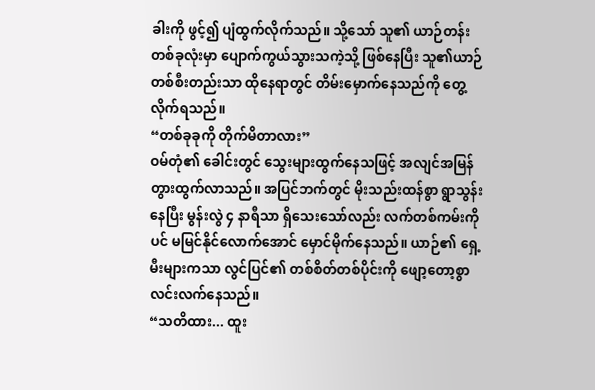ခါးကို ဖွင့်၍ ပျံထွက်လိုက်သည်။ သို့သော် သူ၏ ယာဉ်တန်းတစ်ခုလုံးမှာ ပျောက်ကွယ်သွားသကဲ့သို့ ဖြစ်နေပြီး သူ၏ယာဉ်တစ်စီးတည်းသာ ထိုနေရာတွင် တိမ်းမှောက်နေသည်ကို တွေ့လိုက်ရသည်။
“တစ်ခုခုကို တိုက်မိတာလား”
ဝမ်တုံ၏ ခေါင်းတွင် သွေးများထွက်နေသဖြင့် အလျင်အမြန် တွားထွက်လာသည်။ အပြင်ဘက်တွင် မိုးသည်းထန်စွာ ရွာသွန်းနေပြီး မွန်းလွဲ ၄ နာရီသာ ရှိသေးသော်လည်း လက်တစ်ကမ်းကိုပင် မမြင်နိုင်လောက်အောင် မှောင်မိုက်နေသည်။ ယာဉ်၏ ရှေ့မီးများကသာ လွင်ပြင်၏ တစ်စိတ်တစ်ပိုင်းကို ဖျော့တော့စွာ လင်းလက်နေသည်။
“သတိထား... ထူး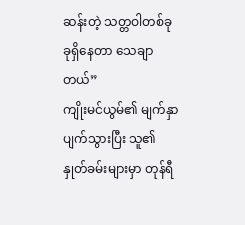ဆန်းတဲ့ သတ္တဝါတစ်ခုခုရှိနေတာ သေချာတယ်”
ကျိုးမင်ယွမ်၏ မျက်နှာပျက်သွားပြီး သူ၏နှုတ်ခမ်းများမှာ တုန်ရီ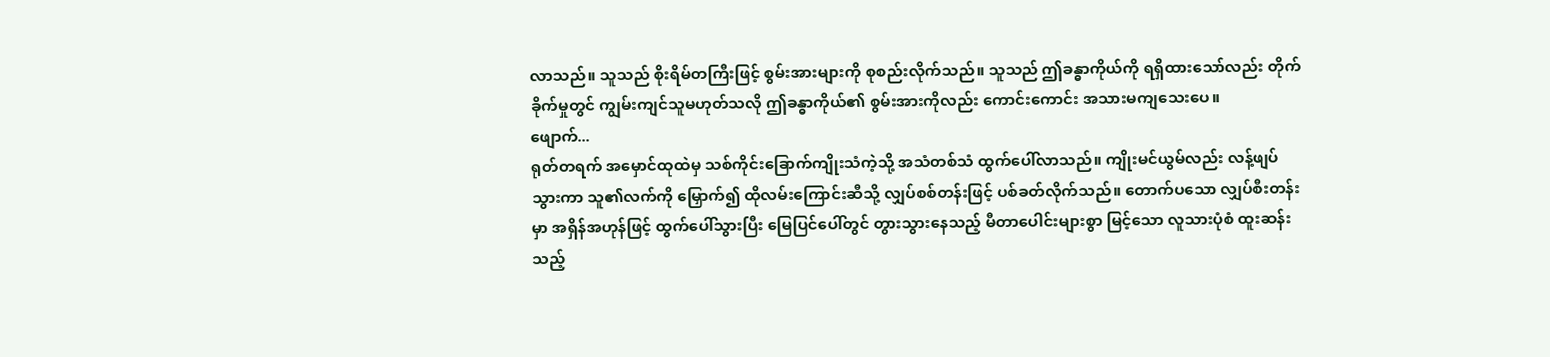လာသည်။ သူသည် စိုးရိမ်တကြီးဖြင့် စွမ်းအားများကို စုစည်းလိုက်သည်။ သူသည် ဤခန္ဓာကိုယ်ကို ရရှိထားသော်လည်း တိုက်ခိုက်မှုတွင် ကျွမ်းကျင်သူမဟုတ်သလို ဤခန္ဓာကိုယ်၏ စွမ်းအားကိုလည်း ကောင်းကောင်း အသားမကျသေးပေ။
ဖျောက်...
ရုတ်တရက် အမှောင်ထုထဲမှ သစ်ကိုင်းခြောက်ကျိုးသံကဲ့သို့ အသံတစ်သံ ထွက်ပေါ်လာသည်။ ကျိုးမင်ယွမ်လည်း လန့်ဖျပ်သွားကာ သူ၏လက်ကို မြှောက်၍ ထိုလမ်းကြောင်းဆီသို့ လျှပ်စစ်တန်းဖြင့် ပစ်ခတ်လိုက်သည်။ တောက်ပသော လျှပ်စီးတန်းမှာ အရှိန်အဟုန်ဖြင့် ထွက်ပေါ်သွားပြီး မြေပြင်ပေါ်တွင် တွားသွားနေသည့် မီတာပေါင်းများစွာ မြင့်သော လူသားပုံစံ ထူးဆန်းသည့်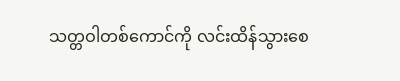သတ္တဝါတစ်ကောင်ကို လင်းထိန်သွားစေ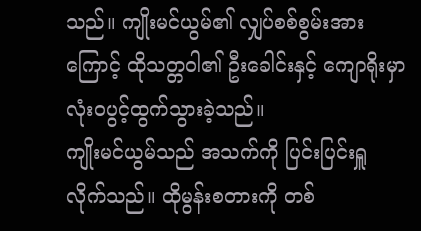သည်။ ကျိုးမင်ယွမ်၏ လျှပ်စစ်စွမ်းအားကြောင့် ထိုသတ္တဝါ၏ ဦးခေါင်းနှင့် ကျောရိုးမှာ လုံးဝပွင့်ထွက်သွားခဲ့သည်။
ကျိုးမင်ယွမ်သည် အသက်ကို ပြင်းပြင်းရှူလိုက်သည်။ ထိုမွန်းစတားကို တစ်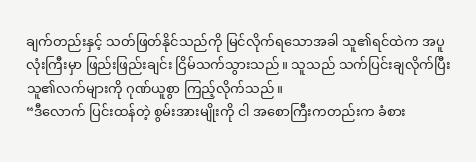ချက်တည်းနှင့် သတ်ဖြတ်နိုင်သည်ကို မြင်လိုက်ရသောအခါ သူ၏ရင်ထဲက အပူလုံးကြီးမှာ ဖြည်းဖြည်းချင်း ငြိမ်သက်သွားသည်။ သူသည် သက်ပြင်းချလိုက်ပြီး သူ၏လက်များကို ဂုဏ်ယူစွာ ကြည့်လိုက်သည်။
“ဒီလောက် ပြင်းထန်တဲ့ စွမ်းအားမျိုးကို ငါ အစောကြီးကတည်းက ခံစား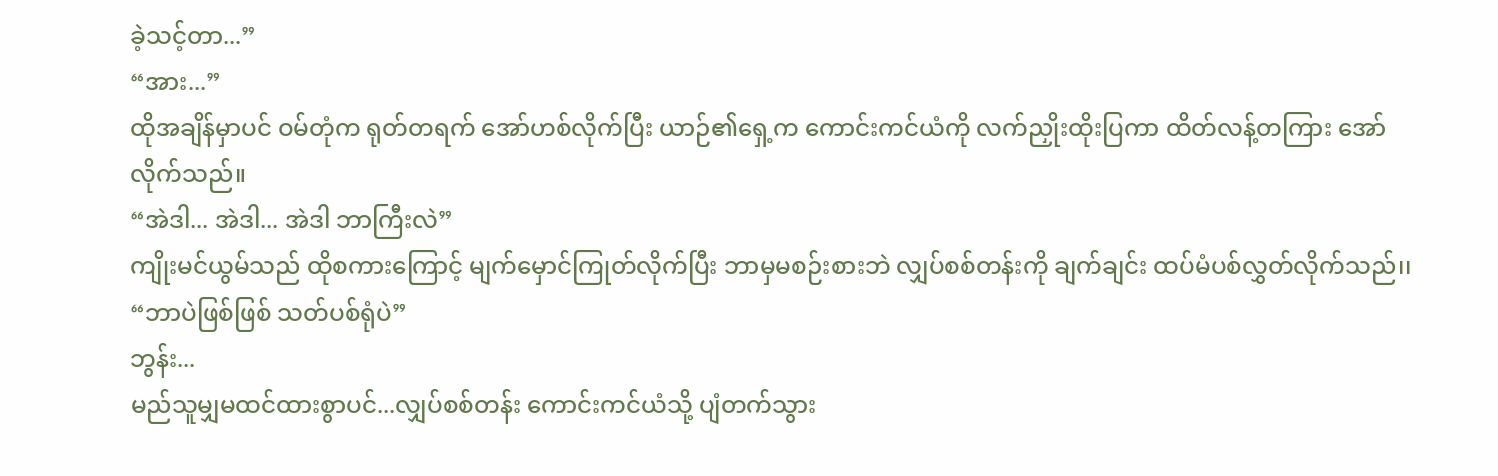ခဲ့သင့်တာ...”
“အား...”
ထိုအချိန်မှာပင် ဝမ်တုံက ရုတ်တရက် အော်ဟစ်လိုက်ပြီး ယာဉ်၏ရှေ့က ကောင်းကင်ယံကို လက်ညှိုးထိုးပြကာ ထိတ်လန့်တကြား အော်လိုက်သည်။
“အဲဒါ... အဲဒါ... အဲဒါ ဘာကြီးလဲ”
ကျိုးမင်ယွမ်သည် ထိုစကားကြောင့် မျက်မှောင်ကြုတ်လိုက်ပြီး ဘာမှမစဉ်းစားဘဲ လျှပ်စစ်တန်းကို ချက်ချင်း ထပ်မံပစ်လွှတ်လိုက်သည်၊၊
“ဘာပဲဖြစ်ဖြစ် သတ်ပစ်ရုံပဲ”
ဘွန်း...
မည်သူမျှမထင်ထားစွာပင်...လျှပ်စစ်တန်း ကောင်းကင်ယံသို့ ပျံတက်သွား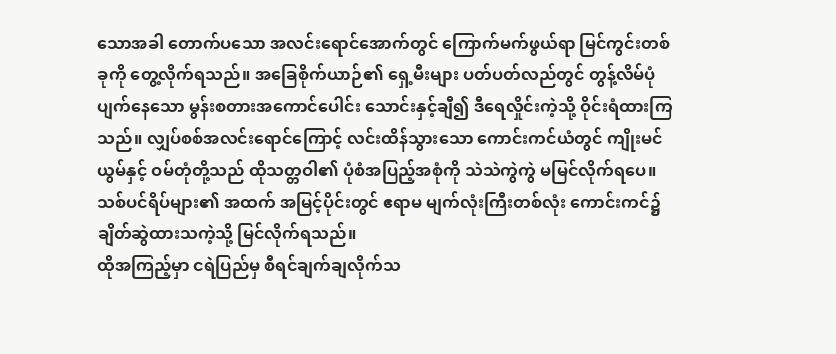သောအခါ တောက်ပသော အလင်းရောင်အောက်တွင် ကြောက်မက်ဖွယ်ရာ မြင်ကွင်းတစ်ခုကို တွေ့လိုက်ရသည်။ အခြေစိုက်ယာဉ်၏ ရှေ့မီးများ ပတ်ပတ်လည်တွင် တွန့်လိမ်ပုံပျက်နေသော မွန်းစတားအကောင်ပေါင်း သောင်းနှင့်ချီ၍ ဒီရေလှိုင်းကဲ့သို့ ဝိုင်းရံထားကြသည်။ လျှပ်စစ်အလင်းရောင်ကြောင့် လင်းထိန်သွားသော ကောင်းကင်ယံတွင် ကျိုးမင်ယွမ်နှင့် ဝမ်တုံတို့သည် ထိုသတ္တဝါ၏ ပုံစံအပြည့်အစုံကို သဲသဲကွဲကွဲ မမြင်လိုက်ရပေ။ သစ်ပင်ရိပ်များ၏ အထက် အမြင့်ပိုင်းတွင် ဧရာမ မျက်လုံးကြီးတစ်လုံး ကောင်းကင်၌ ချိတ်ဆွဲထားသကဲ့သို့ မြင်လိုက်ရသည်။
ထိုအကြည့်မှာ ငရဲပြည်မှ စီရင်ချက်ချလိုက်သ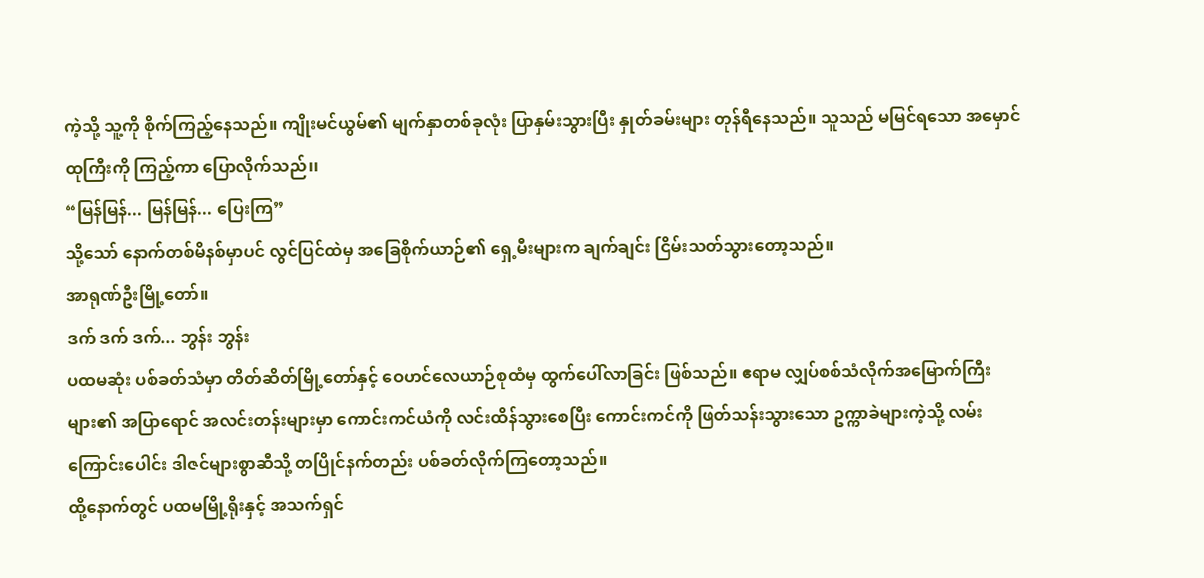ကဲ့သို့ သူ့ကို စိုက်ကြည့်နေသည်။ ကျိုးမင်ယွမ်၏ မျက်နှာတစ်ခုလုံး ပြာနှမ်းသွားပြီး နှုတ်ခမ်းများ တုန်ရီနေသည်။ သူသည် မမြင်ရသော အမှောင်ထုကြီးကို ကြည့်ကာ ပြောလိုက်သည်၊၊
“မြန်မြန်... မြန်မြန်... ပြေးကြ”
သို့သော် နောက်တစ်မိနစ်မှာပင် လွင်ပြင်ထဲမှ အခြေစိုက်ယာဉ်၏ ရှေ့မီးများက ချက်ချင်း ငြိမ်းသတ်သွားတော့သည်။
အာရုဏ်ဦးမြို့တော်။
ဒက် ဒက် ဒက်... ဘွန်း ဘွန်း
ပထမဆုံး ပစ်ခတ်သံမှာ တိတ်ဆိတ်မြို့တော်နှင့် ဝေဟင်လေယာဉ်စုထံမှ ထွက်ပေါ်လာခြင်း ဖြစ်သည်။ ဧရာမ လျှပ်စစ်သံလိုက်အမြောက်ကြီးများ၏ အပြာရောင် အလင်းတန်းများမှာ ကောင်းကင်ယံကို လင်းထိန်သွားစေပြီး ကောင်းကင်ကို ဖြတ်သန်းသွားသော ဥက္ကာခဲများကဲ့သို့ လမ်းကြောင်းပေါင်း ဒါဇင်များစွာဆီသို့ တပြိုင်နက်တည်း ပစ်ခတ်လိုက်ကြတော့သည်။
ထို့နောက်တွင် ပထမမြို့ရိုးနှင့် အသက်ရှင်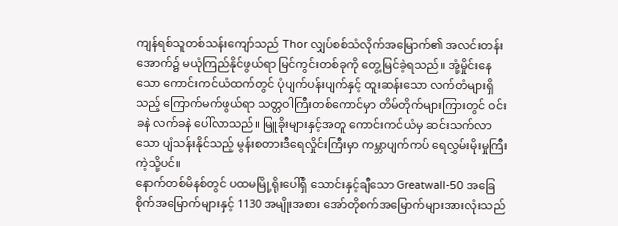ကျန်ရစ်သူတစ်သန်းကျော်သည် Thor လျှပ်စစ်သံလိုက်အမြောက်၏ အလင်းတန်းအောက်၌ မယုံကြည်နိုင်ဖွယ်ရာ မြင်ကွင်းတစ်ခုကို တွေ့မြင်ခဲ့ရသည်။ အုံ့မှိုင်းနေသော ကောင်းကင်ယံထက်တွင် ပုံပျက်ပန်းပျက်နှင့် ထူးဆန်းသော လက်တံများရှိသည့် ကြောက်မက်ဖွယ်ရာ သတ္တဝါကြီးတစ်ကောင်မှာ တိမ်တိုက်များကြားတွင် ဝင်းခနဲ လက်ခနဲ ပေါ်လာသည်။ မြူခိုးများနှင့်အတူ ကောင်းကင်ယံမှ ဆင်းသက်လာသော ပျံသန်းနိုင်သည့် မွန်းစတားဒီရေလှိုင်းကြီးမှာ ကမ္ဘာပျက်ကပ် ရေလွှမ်းမိုးမှုကြီးကဲ့သို့ပင်။
နောက်တစ်မိနစ်တွင် ပထမမြို့ရိုးပေါ်ရှိ သောင်းနှင့်ချီသော Greatwall-50 အခြေစိုက်အမြောက်များနှင့် 1130 အမျိုးအစား အော်တိုစက်အမြောက်များအားလုံးသည်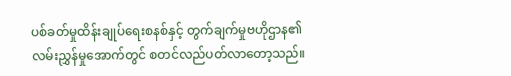ပစ်ခတ်မှုထိန်းချုပ်ရေးစနစ်နှင့် တွက်ချက်မှုဗဟိုဌာန၏ လမ်းညွှန်မှုအောက်တွင် စတင်လည်ပတ်လာတော့သည်။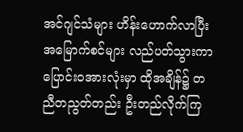အင်ဂျင်သံများ ဟိန်းဟောက်လာပြီး အမြောက်စင်များ လည်ပတ်သွားကာ ပြောင်းဝအားလုံးမှာ ထိုအချိန်၌ တညီတညွတ်တည်း ဦးတည်လိုက်ကြ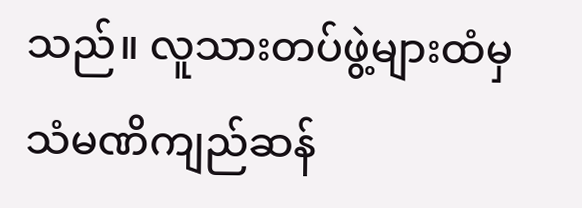သည်။ လူသားတပ်ဖွဲ့များထံမှ သံမဏိကျည်ဆန်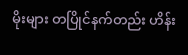မိုးများ တပြိုင်နက်တည်း ဟိန်း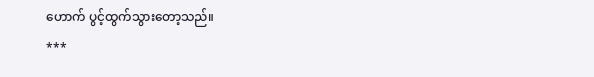ဟောက် ပွင့်ထွက်သွားတော့သည်။
***